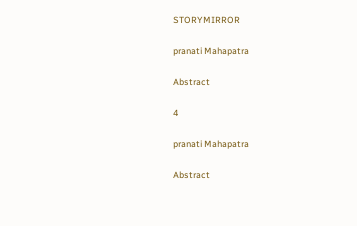STORYMIRROR

pranati Mahapatra

Abstract

4

pranati Mahapatra

Abstract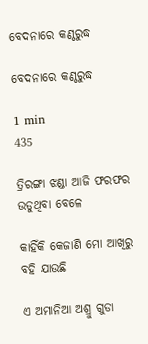ବେଦନାରେ କଣ୍ଠରୁଦ୍ଧ

ବେଦନାରେ କଣ୍ଠରୁଦ୍ଧ

1 min
435

ତ୍ରିରଙ୍ଗା ଝଣ୍ଡା ଆଜି ଫରଫର ଉଡୁଥିବା ବେଳେ

କାହିଁକି କେଜାଣି ମୋ ଆଖିରୁ ବହି ଯାଉଛି

ଏ ଅମାନିଆ ଅଶ୍ରୁ ଗୁଡା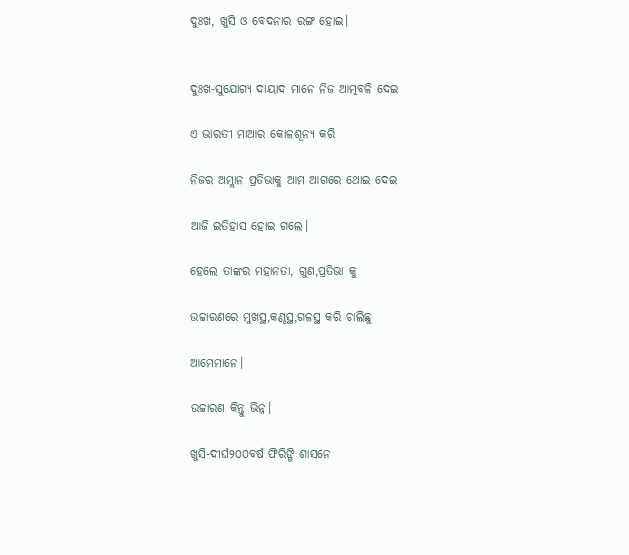ଦୁଃଖ, ଖୁସି ଓ ବେଦନାର ରଙ୍ଗ ହୋଇ।


ଦୁଃଖ-ସୁଯୋଗ୍ୟ ଦାୟାଦ ମାନେ ନିଜ ଆତ୍ମବଳି ଦେଇ

ଏ ଭାରତୀ ମାଆର କୋଳଶୂନ୍ୟ କରି

ନିଜର ଅମ୍ଲାନ ପ୍ରତିଭାକୁ ଆମ ଆଗରେ ଥୋଇ ଦେଇ

ଆଜି ଇତିହାସ ହୋଇ ଗଲେ।

ହେଲେ ତାଙ୍କର ମହାନତା, ଗୁଣ,ପ୍ରତିଭା କୁ

ଉଚ୍ଚାରଣରେ ମୁଖସ୍ଥ,କଣ୍ଠସ୍ଥ,ଗଳସ୍ଥ କରି ଚାଲିଛୁ

ଆମେମାନେ।

ଉଚ୍ଚାରଣ କିନ୍ତୁ ଭିନ୍ନ।

ଖୁସି-ଦୀର୍ଘ୨୦୦ବର୍ଷ ଫିରିଙ୍ଗି ଶାସନେ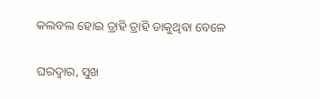କଲବଲ ହୋଇ ତ୍ରାହି ତ୍ରାହି ଡାକୁଥିବା ବେଳେ

ଘରଦ୍ଵାର, ସୁଖ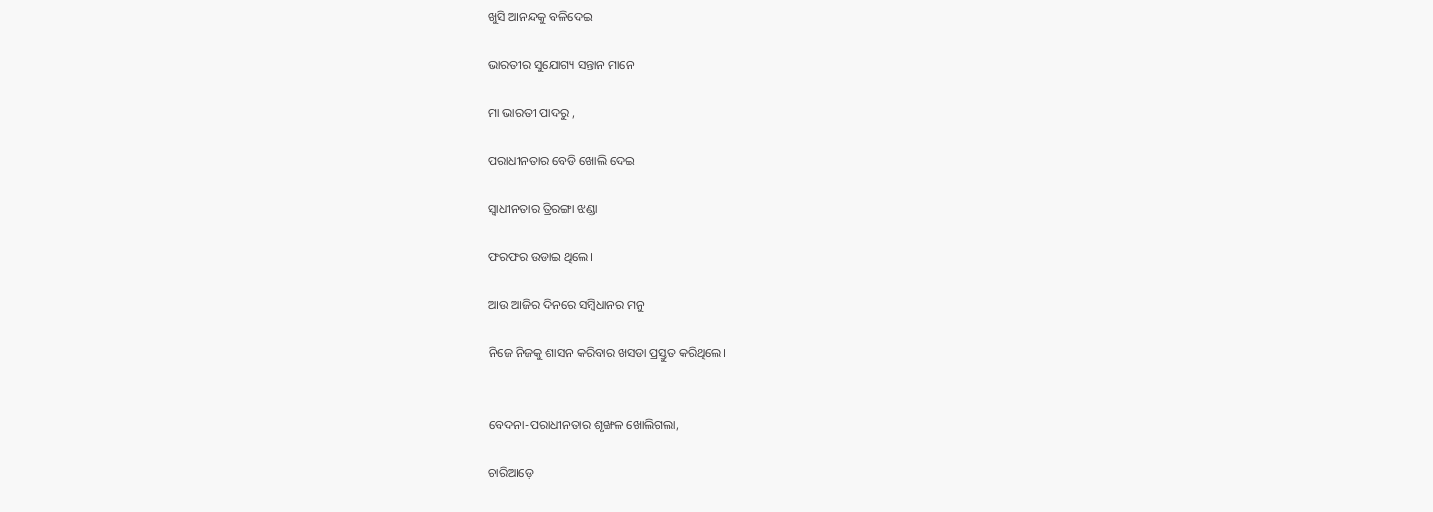ଖୁସି ଆନନ୍ଦକୁ ବଳିଦେଇ

ଭାରତୀର ସୁଯୋଗ୍ୟ ସନ୍ତାନ ମାନେ

ମା ଭାରତୀ ପାଦରୁ ,

ପରାଧୀନତାର ବେଡି ଖୋଲି ଦେଇ

ସ୍ଵାଧୀନତାର ତ୍ରିରଙ୍ଗା ଝଣ୍ଡା

ଫରଫର ଉଡାଇ ଥିଲେ।

ଆଉ ଆଜିର ଦିନରେ ସମ୍ବିଧାନର ମନୁ

ନିଜେ ନିଜକୁ ଶାସନ କରିବାର ଖସଡା ପ୍ରସ୍ତୁତ କରିଥିଲେ।


ବେଦନା-ପରାଧୀନତାର ଶୃଙ୍ଖଳ ଖୋଲିଗଲା,

ଚାରିଆଡ଼େ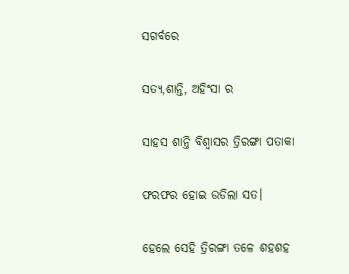ସଗର୍ବରେ

ସତ୍ୟ,ଶାନ୍ତି, ଅହିଂସା ର

ସାହସ ଶାନ୍ତି ବିଶ୍ଵାସର ତ୍ରିରଙ୍ଗା ପତାକା

ଫରଫର ହୋଇ ଉଡିଲା ସତ।

ହେଲେ ସେହି ତ୍ରିରଙ୍ଗା ତଳେ ଶହଶହ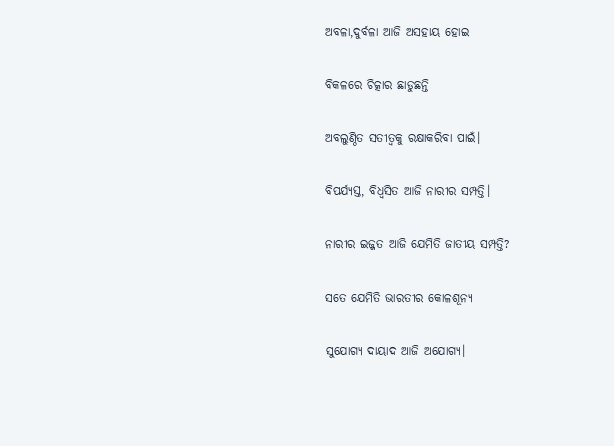ଅବଳା,ଦୁର୍ବଳା ଆଜି ଅସହାୟ ହୋଇ

ବିକଳରେ ଚିତ୍କାର ଛାଡୁଛନ୍ତି

ଅବଲୁଣ୍ଠିତ ସତୀତ୍ଵକୁ ରକ୍ଷାକରିବା ପାଇଁ।

ବିପର୍ଯ୍ୟସ୍ତ, ବିଧ୍ଵସିତ ଆଜି ନାରୀର ସମ୍ପତ୍ତି।

ନାରୀର ଇଜ୍ଜତ ଆଜି ଯେମିତି ଜାତୀୟ ସମ୍ପତ୍ତି?

ସତେ ଯେମିତି ଭାରତୀର କୋଳଶୂନ୍ୟ

ସୁଯୋଗ୍ୟ ଦାୟାଦ ଆଜି ଅଯୋଗ୍ୟ।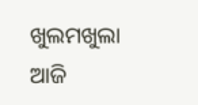ଖୁଲମଖୁଲା ଆଜି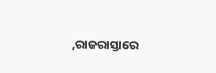,ରାଜରାସ୍ତାରେ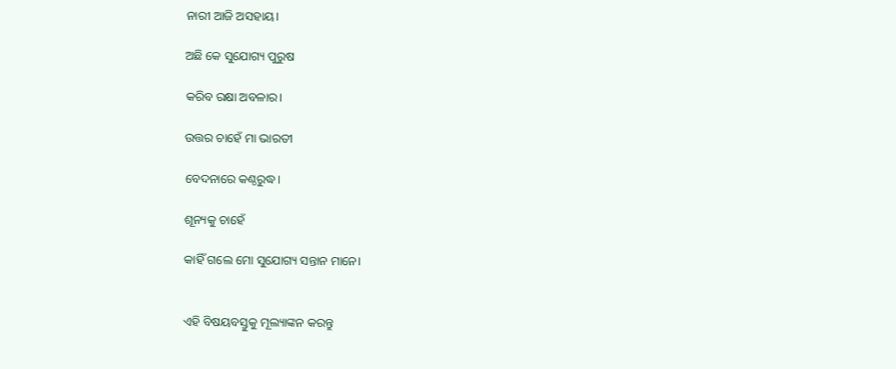ନାରୀ ଆଜି ଅସହାୟ।

ଅଛି କେ ସୁଯୋଗ୍ୟ ପୁରୁଷ

କରିବ ରକ୍ଷା ଅବଳାର।

ଉତ୍ତର ଚାହେଁ ମା ଭାରତୀ

ବେଦନାରେ କଣ୍ଠରୁଦ୍ଧ।

ଶୂନ୍ୟକୁ ଚାହେଁ

କାହିଁ ଗଲେ ମୋ ସୁଯୋଗ୍ୟ ସନ୍ତାନ ମାନେ।


ଏହି ବିଷୟବସ୍ତୁକୁ ମୂଲ୍ୟାଙ୍କନ କରନ୍ତୁ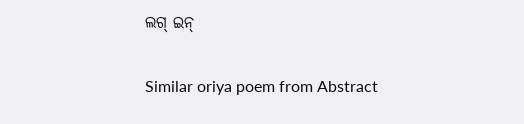ଲଗ୍ ଇନ୍

Similar oriya poem from Abstract